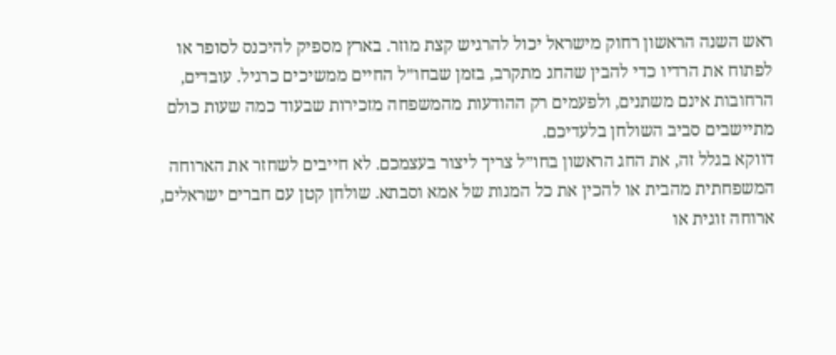ראש השנה הראשון רחוק מישראל יכול להרגיש קצת מוזר. בארץ מספיק להיכנס לסופר או לפתוח את הרדיו כדי להבין שהחג מתקרב, בזמן שבחו״ל החיים ממשיכים כרגיל. עובדים, הרחובות אינם משתנים, ולפעמים רק ההודעות מהמשפחה מזכירות שבעוד כמה שעות כולם מתיישבים סביב השולחן בלעדיכם.
דווקא בגלל זה, את החג הראשון בחו״ל צריך ליצור בעצמכם. לא חייבים לשחזר את הארוחה המשפחתית מהבית או להכין את כל המנות של אמא וסבתא. שולחן קטן עם חברים ישראלים, ארוחה זוגית או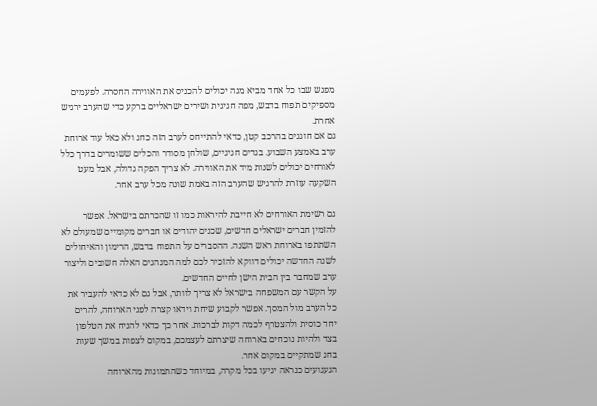מפגש שבו כל אחד מביא מנה יכולים להכניס את האווירה החסרה. לפעמים מספיקים תפוח בדבש, מפה חגיגית ושירים ישראליים ברקע כדי שהערב ירגיש אחרת.
גם אם חוגגים בהרכב קטן, כדאי להתייחס לערב הזה כחג ולא כאל עוד ארוחת ערב באמצע השבוע. בגדים חגיגיים, שולחן מסודר והכלים ששומרים בדרך כלל לאורחים יכולים לשנות מיד את האווירה. לא צריך הפקה גדולה, אבל מעט השקעה עוזרת להרגיש שהערב הזה באמת שונה מכל ערב אחר.

גם רשימת האורחים לא חייבת להיראות כמו זו שהכרתם בישראל. אפשר להזמין חברים ישראלים חדשים, שכנים יהודים או חברים מקומיים שמעולם לא השתתפו בארוחת ראש השנה. ההסברים על התפוח בדבש, הרימון והאיחולים לשנה החדשה יכולים דווקא להזכיר לכם למה המנהגים האלה חשובים וליצור ערב שמחבר בין הבית הישן לחיים החדשים.
על הקשר עם המשפחה בישראל לא צריך לוותר, אבל גם לא כדאי להעביר את כל הערב מול המסך. אפשר לקבוע שיחת וידאו קצרה לפני הארוחה, להרים יחד כוסית ולהצטרף לכמה דקות לברכות. אחר כך כדאי להניח את הטלפון בצד ולהיות נוכחים בארוחה שיצרתם לעצמכם, במקום לצפות במשך שעות בחג שמתקיים במקום אחר.
הגעגועים כנראה יגיעו בכל מקרה, במיוחד כשהתמונות מהארוחה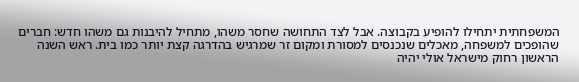המשפחתית יתחילו להופיע בקבוצה. אבל לצד התחושה שחסר משהו, מתחיל להיבנות גם משהו חדש: חברים שהופכים למשפחה, מאכלים שנכנסים למסורת ומקום זר שמרגיש בהדרגה קצת יותר כמו בית. ראש השנה הראשון רחוק מישראל אולי יהיה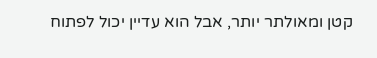קטן ומאולתר יותר, אבל הוא עדיין יכול לפתוח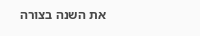את השנה בצורה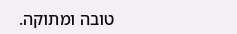טובה ומתוקה.